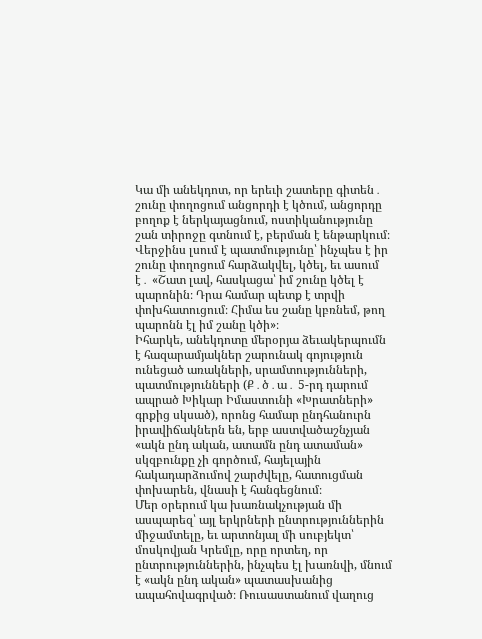Կա մի անեկդոտ, որ երեւի շատերը գիտեն․ շունը փողոցում անցորդի է կծում, անցորդը բողոք է ներկայացնում, ոստիկանությունը շան տիրոջը գտնում է, բերման է ենթարկում։ Վերջինս լսում է պատմությունը՝ ինչպես է իր շունը փողոցում հարձակվել, կծել, եւ ասում է․ «Շատ լավ, հասկացա՝ իմ շունը կծել է պարոնին։ Դրա համար պետք է տրվի փոխհատուցում։ Հիմա ես շանը կբռնեմ, թող պարոնն էլ իմ շանը կծի»։
Իհարկե, անեկդոտը մերօրյա ձեւակերպումն է հազարամյակներ շարունակ գոյություն ունեցած առակների, սրամտությունների, պատմությունների (Ք․ծ․ա․ 5-րդ դարում ապրած Խիկար Իմաստունի «Խրատների» գրքից սկսած), որոնց համար ընդհանուրն իրավիճակներն են, երբ աստվածաշնչյան «ակն ընդ ական, ատամն ընդ ատաման» սկզբունքը չի գործում, հայելային հակադարձումով շարժվելը, հատուցման փոխարեն, վնասի է հանգեցնում։
Մեր օրերում կա խառնակչության մի ասպարեզ՝ այլ երկրների ընտրություններին միջամտելը, եւ արտոնյալ մի սուբյեկտ՝ մոսկովյան Կրեմլը, որը որտեղ, որ ընտրություններին, ինչպես էլ խառնվի, մնում է «ակն ընդ ական» պատասխանից ապահովագրված։ Ռուսաստանում վաղուց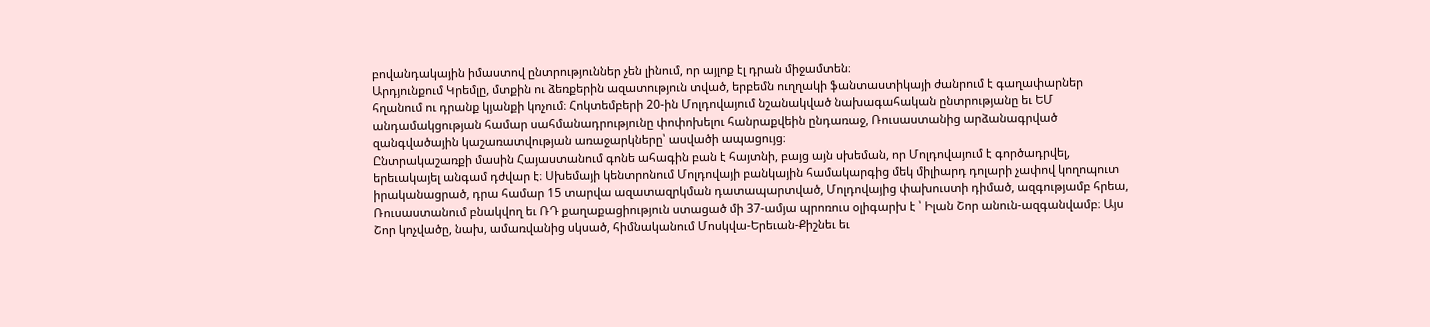բովանդակային իմաստով ընտրություններ չեն լինում, որ այլոք էլ դրան միջամտեն։
Արդյունքում Կրեմլը, մտքին ու ձեռքերին ազատություն տված, երբեմն ուղղակի ֆանտաստիկայի ժանրում է գաղափարներ հղանում ու դրանք կյանքի կոչում։ Հոկտեմբերի 20-ին Մոլդովայում նշանակված նախագահական ընտրությանը եւ ԵՄ անդամակցության համար սահմանադրությունը փոփոխելու հանրաքվեին ընդառաջ, Ռուսաստանից արձանագրված զանգվածային կաշառատվության առաջարկները՝ ասվածի ապացույց։
Ընտրակաշառքի մասին Հայաստանում գոնե ահագին բան է հայտնի, բայց այն սխեման, որ Մոլդովայում է գործադրվել, երեւակայել անգամ դժվար է։ Սխեմայի կենտրոնում Մոլդովայի բանկային համակարգից մեկ միլիարդ դոլարի չափով կողոպուտ իրականացրած, դրա համար 15 տարվա ազատազրկման դատապարտված, Մոլդովայից փախուստի դիմած, ազգությամբ հրեա, Ռուսաստանում բնակվող եւ ՌԴ քաղաքացիություն ստացած մի 37-ամյա պրոռուս օլիգարխ է ՝ Իլան Շոր անուն-ազգանվամբ։ Այս Շոր կոչվածը, նախ, ամառվանից սկսած, հիմնականում Մոսկվա-Երեւան-Քիշնեւ եւ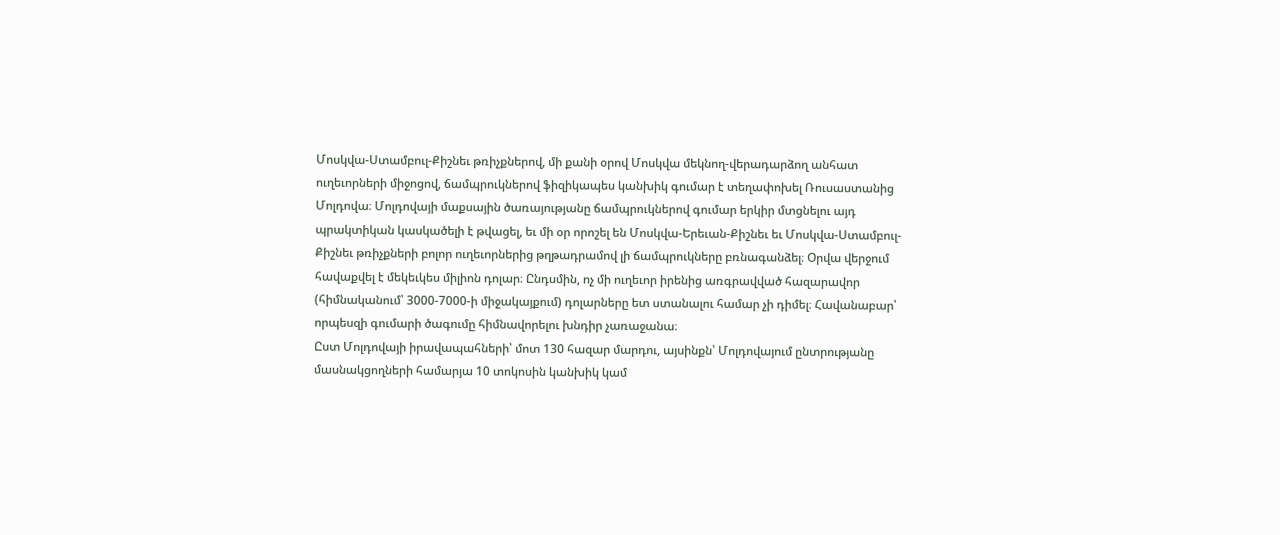Մոսկվա-Ստամբուլ-Քիշնեւ թռիչքներով, մի քանի օրով Մոսկվա մեկնող-վերադարձող անհատ ուղեւորների միջոցով, ճամպրուկներով ֆիզիկապես կանխիկ գումար է տեղափոխել Ռուսաստանից Մոլդովա։ Մոլդովայի մաքսային ծառայությանը ճամպրուկներով գումար երկիր մտցնելու այդ պրակտիկան կասկածելի է թվացել, եւ մի օր որոշել են Մոսկվա-Երեւան-Քիշնեւ եւ Մոսկվա-Ստամբուլ-Քիշնեւ թռիչքների բոլոր ուղեւորներից թղթադրամով լի ճամպրուկները բռնագանձել։ Օրվա վերջում հավաքվել է մեկեւկես միլիոն դոլար։ Ընդսմին, ոչ մի ուղեւոր իրենից առգրավված հազարավոր (հիմնականում՝ 3000-7000-ի միջակայքում) դոլարները ետ ստանալու համար չի դիմել։ Հավանաբար՝ որպեսզի գումարի ծագումը հիմնավորելու խնդիր չառաջանա։
Ըստ Մոլդովայի իրավապահների՝ մոտ 130 հազար մարդու, այսինքն՝ Մոլդովայում ընտրությանը մասնակցողների համարյա 10 տոկոսին կանխիկ կամ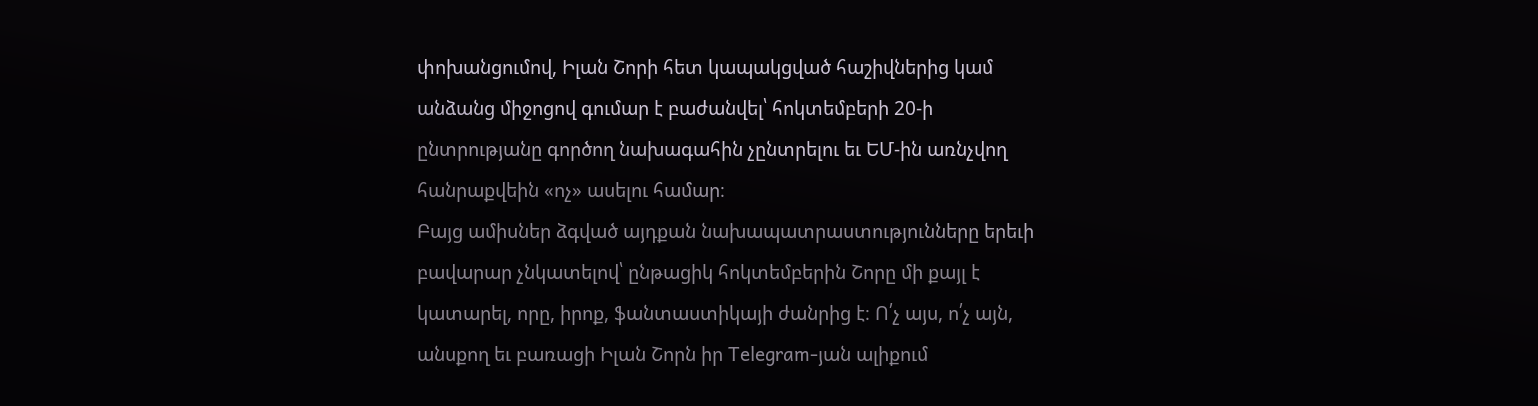փոխանցումով, Իլան Շորի հետ կապակցված հաշիվներից կամ անձանց միջոցով գումար է բաժանվել՝ հոկտեմբերի 20-ի ընտրությանը գործող նախագահին չընտրելու եւ ԵՄ-ին առնչվող հանրաքվեին «ոչ» ասելու համար։
Բայց ամիսներ ձգված այդքան նախապատրաստությունները երեւի բավարար չնկատելով՝ ընթացիկ հոկտեմբերին Շորը մի քայլ է կատարել, որը, իրոք, ֆանտաստիկայի ժանրից է։ Ո՛չ այս, ո՛չ այն, անսքող եւ բառացի Իլան Շորն իր Telegram-յան ալիքում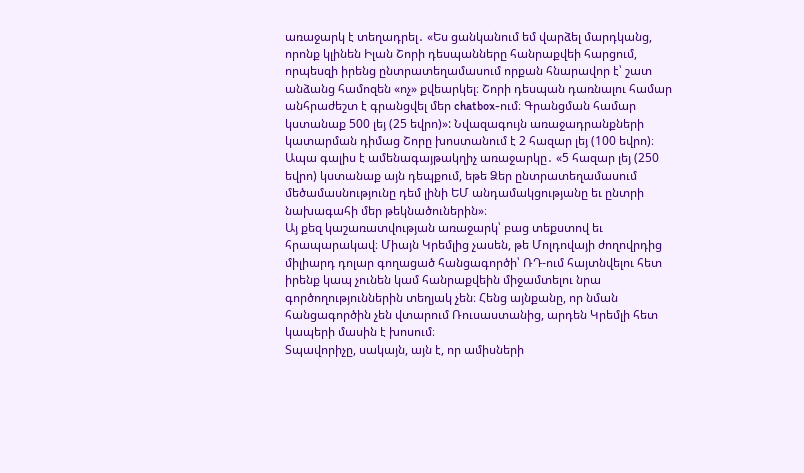առաջարկ է տեղադրել․ «Ես ցանկանում եմ վարձել մարդկանց, որոնք կլինեն Իլան Շորի դեսպանները հանրաքվեի հարցում, որպեսզի իրենց ընտրատեղամասում որքան հնարավոր է՝ շատ անձանց համոզեն «ոչ» քվեարկել։ Շորի դեսպան դառնալու համար անհրաժեշտ է գրանցվել մեր chatbox-ում։ Գրանցման համար կստանաք 500 լեյ (25 եվրո)»: Նվազագույն առաջադրանքների կատարման դիմաց Շորը խոստանում է 2 հազար լեյ (100 եվրո)։ Ապա գալիս է ամենագայթակղիչ առաջարկը․ «5 հազար լեյ (250 եվրո) կստանաք այն դեպքում, եթե Ձեր ընտրատեղամասում մեծամասնությունը դեմ լինի ԵՄ անդամակցությանը եւ ընտրի նախագահի մեր թեկնածուներին»։
Այ քեզ կաշառատվության առաջարկ՝ բաց տեքստով եւ հրապարակավ։ Միայն Կրեմլից չասեն, թե Մոլդովայի ժողովրդից միլիարդ դոլար գողացած հանցագործի՝ ՌԴ-ում հայտնվելու հետ իրենք կապ չունեն կամ հանրաքվեին միջամտելու նրա գործողություններին տեղյակ չեն։ Հենց այնքանը, որ նման հանցագործին չեն վտարում Ռուսաստանից, արդեն Կրեմլի հետ կապերի մասին է խոսում։
Տպավորիչը, սակայն, այն է, որ ամիսների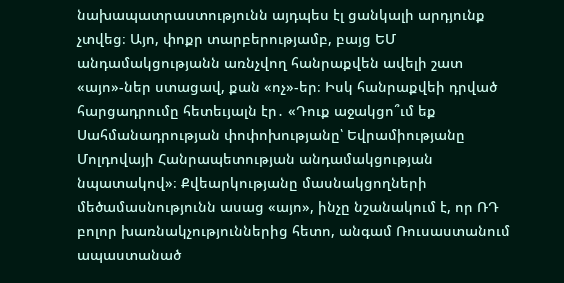նախապատրաստությունն այդպես էլ ցանկալի արդյունք չտվեց։ Այո, փոքր տարբերությամբ, բայց ԵՄ անդամակցությանն առնչվող հանրաքվեն ավելի շատ «այո»-ներ ստացավ, քան «ոչ»-եր։ Իսկ հանրաքվեի դրված հարցադրումը հետեւյալն էր․ «Դուք աջակցո՞ւմ եք Սահմանադրության փոփոխությանը՝ Եվրամիությանը Մոլդովայի Հանրապետության անդամակցության նպատակով»։ Քվեարկությանը մասնակցողների մեծամասնությունն ասաց «այո», ինչը նշանակում է, որ ՌԴ բոլոր խառնակչություններից հետո, անգամ Ռուսաստանում ապաստանած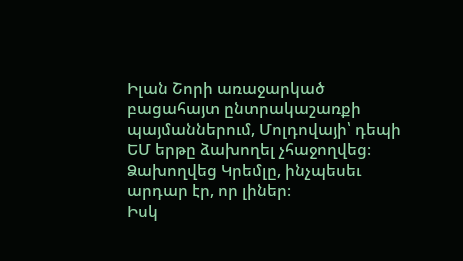Իլան Շորի առաջարկած բացահայտ ընտրակաշառքի պայմաններում, Մոլդովայի՝ դեպի ԵՄ երթը ձախողել չհաջողվեց։ Ձախողվեց Կրեմլը, ինչպեսեւ արդար էր, որ լիներ։
Իսկ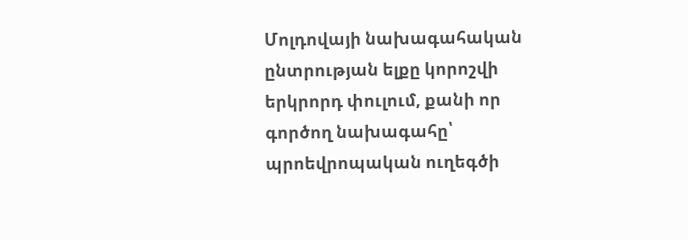Մոլդովայի նախագահական ընտրության ելքը կորոշվի երկրորդ փուլում, քանի որ գործող նախագահը՝ պրոեվրոպական ուղեգծի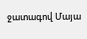ջատագով Մայա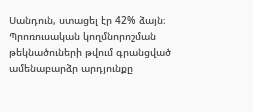Սանդուն, ստացել էր 42% ձայն։ Պրոռուսական կողմնորոշման թեկնածուների թվում գրանցված ամենաբարձր արդյունքը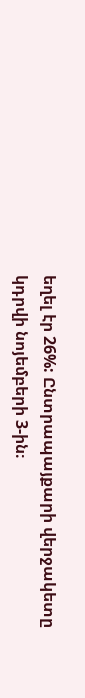եղել էր 26%: Ընտրապայքարի վերջակետը կդրվի նոյեմբերի 3-ին։